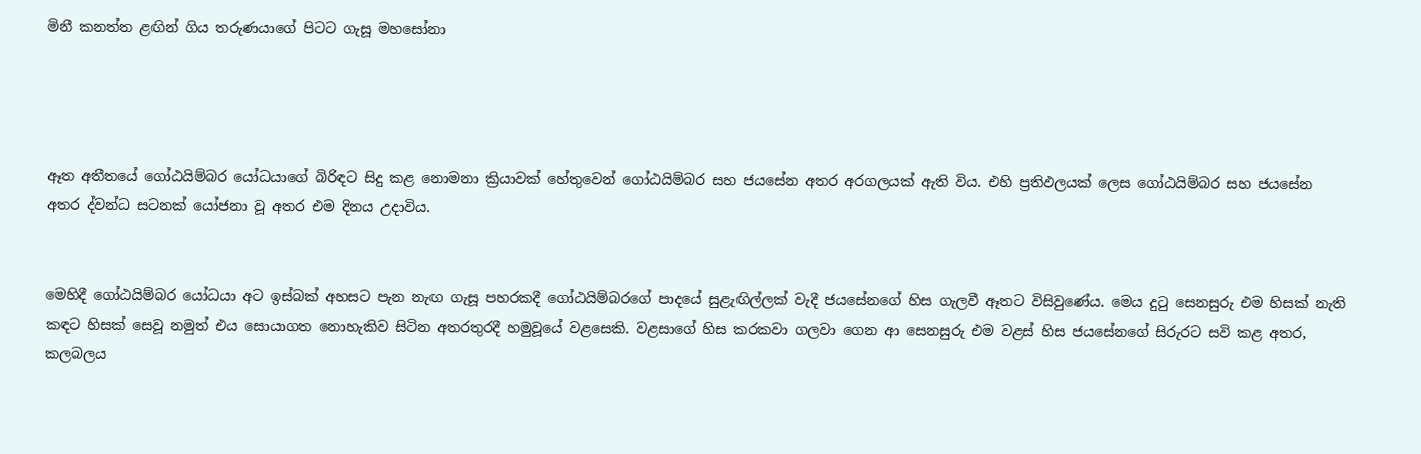මිනී කනත්ත ළඟින් ගිය තරුණයාගේ පිටට ගැසූ මහසෝනා




ඈත අතීතයේ ගෝඨයිම්බර යෝධයාගේ බිරිඳට සිදු කළ නොමනා ක්‍රියාවක් හේතුවෙන් ගෝඨයිම්බර සහ ජයසේන අතර අරගලයක් ඇති විය. එහි ප්‍රතිඵලයක් ලෙස ගෝඨයිම්බර සහ ජයසේන අතර ද්වන්ධ සටනක් යෝජනා වූ අතර එම දිනය උදාවිය.


මෙහිදී ගෝඨයිම්බර යෝධයා අට ඉස්බක් අහසට පැන නැඟ ගැසූ පහරකදී ගෝඨයිම්බරගේ පාදයේ සුළැඟිල්ලක් වැදී ජයසේනගේ හිස ගැලවී ඈතට විසිවුණේය. මෙය දුටු සෙනසුරු එම හිසක් නැති කඳට හිසක් සෙවූ නමුත් එය සොයාගත නොහැකිව සිටින අතරතුරදී හමුවූයේ වළසෙකි. වළසාගේ හිස කරකවා ගලවා ගෙන ආ සෙනසුරු එම වළස් හිස ජයසේනගේ සිරුරට සවි කළ අතර, කලබලය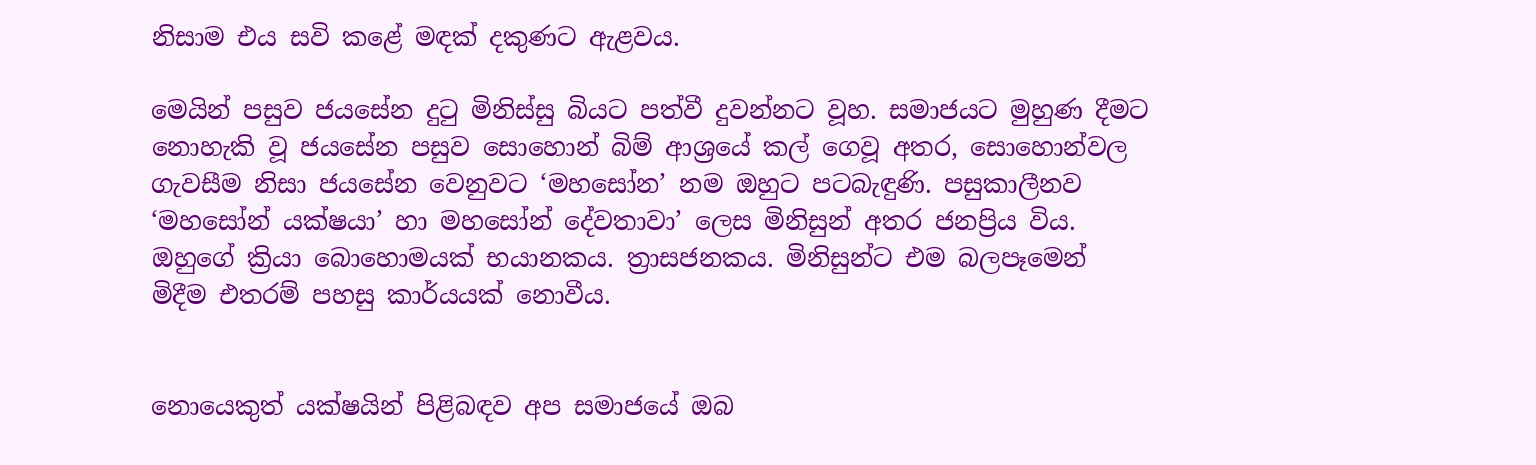නිසාම එය සවි කළේ මඳක් දකුණට ඇළවය.

මෙයින් පසුව ජයසේන දුටු මිනිස්සු බියට පත්වී දුවන්නට වූහ. සමාජයට මුහුණ දීමට නොහැකි වූ ජයසේන පසුව සොහොන් බිම් ආශ්‍රයේ කල් ගෙවූ අතර, සොහොන්වල ගැවසීම නිසා ජයසේන වෙනුවට ‘මහසෝන’ නම ඔහුට පටබැඳුණි. පසුකාලීනව ‘මහසෝන් යක්ෂයා’ හා මහසෝන් දේවතාවා’ ලෙස මිනිසුන් අතර ජනප්‍රිය විය. ඔහුගේ ක්‍රියා බොහොමයක් භයානකය. ත්‍රාසජනකය. මිනිසුන්ට එම බලපෑමෙන් මිදීම එතරම් පහසු කාර්යයක් නොවීය.


නොයෙකුත් යක්ෂයින් පිළිබඳව අප සමාජයේ ඔබ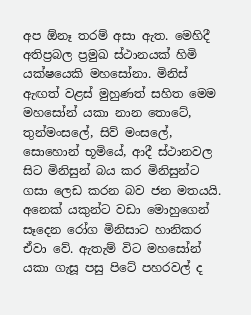අප ඕනෑ තරම් අසා ඇත. මෙහිදී අතිප්‍රබල ප්‍රමුඛ ස්ථානයක් හිමි යක්ෂයෙකි මහසෝනා. මිනිස් ඇඟත් වළස් මුහුණත් සහිත මෙම මහසෝන් යකා නාන තොටේ, තුන්මංසලේ, සිව් මංසලේ, සොහොන් භූමියේ, ආදී ස්ථානවල සිට මිනිසුන් බය කර මිනිසුන්ට ගසා ලෙඩ කරන බව ජන මතයයි. අනෙක් යකුන්ට වඩා මොහුගෙන් සෑදෙන රෝග මිනිසාට හානිකර ඒවා වේ. ඇතැම් විට මහසෝන් යකා ගැසූ පසු පිටේ පහරවල් ද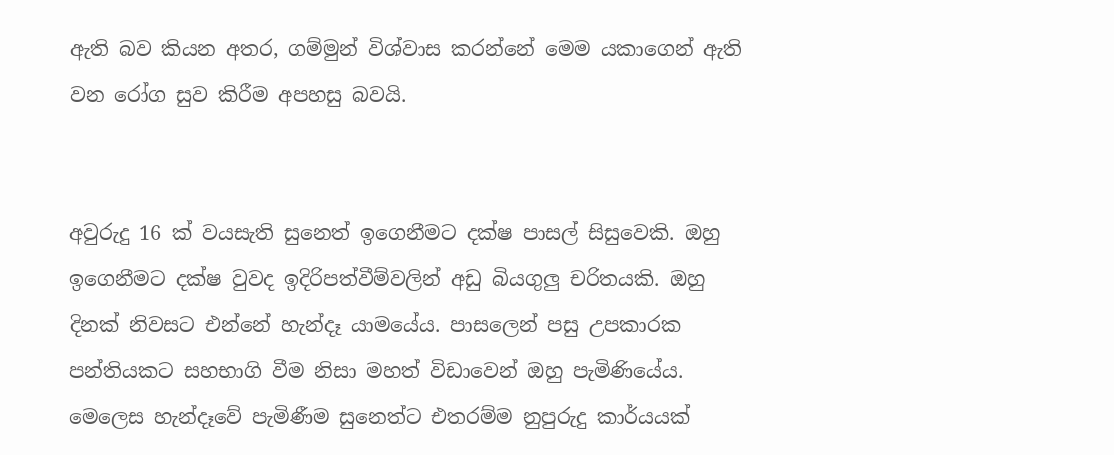ඇති බව කියන අතර, ගම්මුන් විශ්වාස කරන්නේ මෙම යකාගෙන් ඇති වන රෝග සුව කිරීම අපහසු බවයි.


අවුරුදු 16 ක් වයසැති සුනෙත් ඉගෙනීමට දක්ෂ පාසල් සිසුවෙකි. ඔහු ඉගෙනීමට දක්ෂ වුවද ඉදිරිපත්වීම්වලින් අඩු බියගුලු චරිතයකි. ඔහු දිනක් නිවසට එන්නේ හැන්දෑ යාමයේය. පාසලෙන් පසු උපකාරක පන්තියකට සහභාගි වීම නිසා මහත් විඩාවෙන් ඔහු පැමිණියේය. මෙලෙස හැන්දෑවේ පැමිණීම සුනෙත්ට එතරම්ම නුපුරුදු කාර්යයක්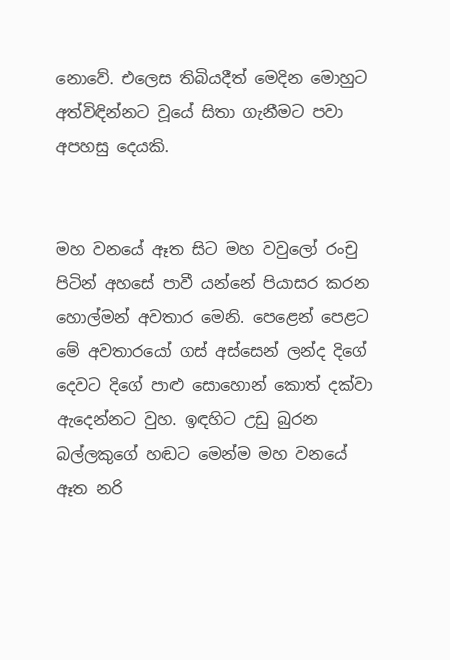නොවේ. එලෙස තිබියදීත් මෙදින මොහුට අත්විඳින්නට වූයේ සිතා ගැනීමට පවා අපහසු දෙයකි.


මහ වනයේ ඈත සිට මහ වවුලෝ රංචු පිටින් අහසේ පාවී යන්නේ පියාසර කරන හොල්මන් අවතාර මෙනි. පෙළෙන් පෙළට මේ අවතාරයෝ ගස් අස්සෙන් ලන්ද දිගේ දෙවට දිගේ පාළු සොහොන් කොත් දක්වා ඇදෙන්නට වුහ. ඉඳහිට උඩු බුරන බල්ලකුගේ හඬට මෙන්ම මහ වනයේ ඈත නරි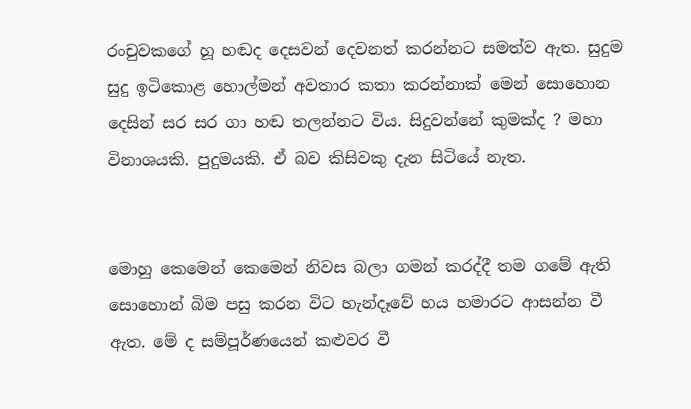රංචුවකගේ හූ හඬද දෙසවන් දෙවනත් කරන්නට සමත්ව ඇත. සුදුම සුදු ඉටිකොළ හොල්මන් අවතාර කතා කරන්නාක් මෙන් සොහොන දෙසින් සර සර ගා හඬ තලන්නට විය. සිදුවන්නේ කුමක්ද ? මහා විනාශයකි. පුදුමයකි. ඒ බව කිසිවකු දැන සිටියේ නැත.


මොහු කෙමෙන් කෙමෙන් නිවස බලා ගමන් කරද්දී තම ගමේ ඇති සොහොන් බිම පසු කරන විට හැන්දෑවේ හය හමාරට ආසන්න වී ඇත. මේ ද සම්පූර්ණයෙන් කළුවර වී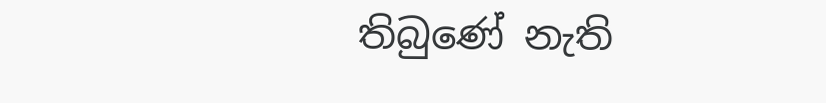තිබුණේ නැති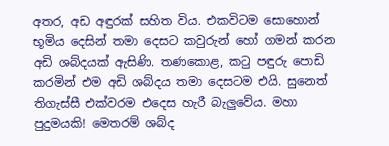අතර, අඩ අඳුරක් සහිත විය. එකවිටම සොහොන් භූමිය දෙසින් තමා දෙසට කවුරුන් හෝ ගමන් කරන අඩි ශබ්දයක් ඇසිණි. තණකොළ, කටු පඳුරු පොඩි කරමින් එම අඩි ශබ්දය තමා දෙසටම එයි. සුනෙත් තිගැස්සී එක්වරම එදෙස හැරී බැලුවේය. මහා පුදුමයකි! මෙතරම් ශබ්ද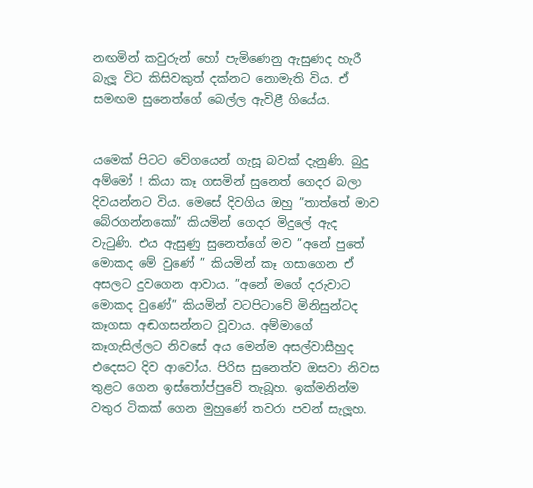නඟමින් කවුරුන් හෝ පැමිණෙනු ඇසුණද හැරී බැලූ විට කිසිවකුත් දක්නට නොමැති විය. ඒ සමඟම සුනෙත්ගේ බෙල්ල ඇවිළී ගියේය.


යමෙක් පිටට වේගයෙන් ගැසූ බවක් දැනුණි. බුදු අම්මෝ ! කියා කෑ ගසමින් සුනෙත් ගෙදර බලා දිවයන්නට විය. මෙසේ දිවගිය ඔහු ”තාත්තේ මාව බේරගන්නකෝ” කියමින් ගෙදර මිදුලේ ඇද වැටුණි. එය ඇසුණු සුනෙත්ගේ මව ”අනේ පුතේ මොකද මේ වුණේ ” කියමින් කෑ ගසාගෙන ඒ අසලට දුවගෙන ආවාය. ”අනේ මගේ දරුවාට මොකද වුණේ” කියමින් වටපිටාවේ මිනිසුන්ටද කෑගසා අඬගසන්නට වූවාය. අම්මාගේ කෑගැසිල්ලට නිවසේ අය මෙන්ම අසල්වාසීහුද එදෙසට දිව ආවෝය. පිරිස සුනෙත්ව ඔසවා නිවස තුළට ගෙන ඉස්තෝප්පුවේ තැබූහ. ඉක්මනින්ම වතුර ටිකක් ගෙන මුහුණේ තවරා පවන් සැලූහ.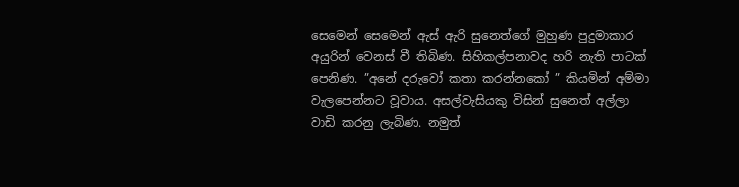සෙමෙන් සෙමෙන් ඇස් ඇරි සුනෙත්ගේ මුහුණ පුදුමාකාර අයුරින් වෙනස් වී තිබිණ. සිහිකල්පනාවද හරි නැති පාටක් පෙනිණ. ”අනේ දරුවෝ කතා කරන්නකෝ ” කියමින් අම්මා වැලපෙන්නට වූවාය. අසල්වැසියකු විසින් සුනෙත් අල්ලා වාඩි කරනු ලැබිණ. නමුත්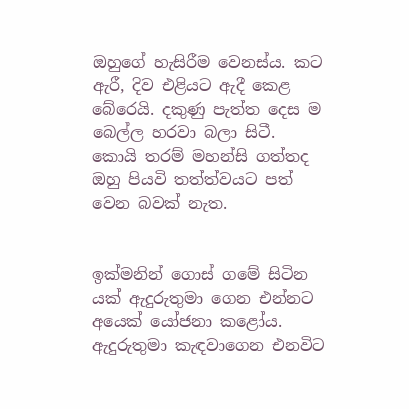ඔහුගේ හැසිරීම වෙනස්ය. කට ඇරී, දිව එළියට ඇදී කෙළ බේරෙයි. දකුණු පැත්ත දෙස ම බෙල්ල හරවා බලා සිටී. කොයි තරම් මහන්සි ගත්තද ඔහු පියවි තත්ත්වයට පත් වෙන බවක් නැත.


ඉක්මනින් ගොස් ගමේ සිටින යක් ඇදුරුතුමා ගෙන එන්නට අයෙක් යෝජනා කළෝය. ඇදුරුතුමා කැඳවාගෙන එනවිට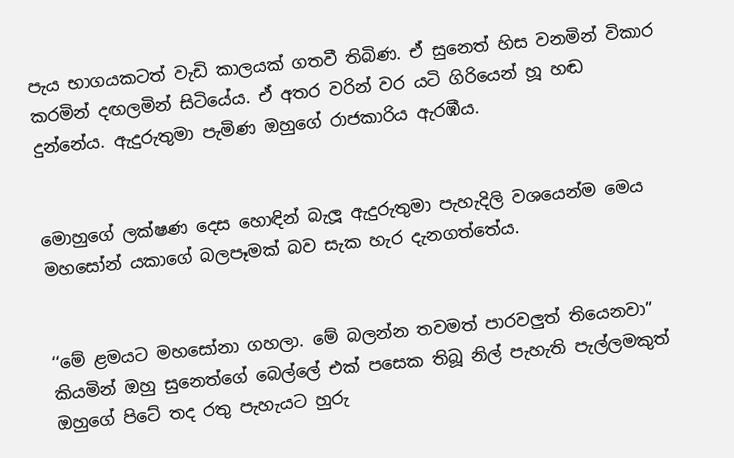පැය භාගයකටත් වැඩි කාලයක් ගතවී තිබිණ. ඒ සුනෙත් හිස වනමින් විකාර කරමින් දඟලමින් සිටියේය. ඒ අතර වරින් වර යටි ගිරියෙන් හූ හඬ දුන්නේය. ඇදුරුතුමා පැමිණ ඔහුගේ රාජකාරිය ඇරඹීය.


මොහුගේ ලක්ෂණ දෙස හොඳින් බැලූ ඇදුරුතුමා පැහැදිලි වශයෙන්ම මෙය මහසෝන් යකාගේ බලපෑමක් බව සැක හැර දැනගත්තේය.


‘‘මේ ළමයට මහසෝනා ගහලා. මේ බලන්න තවමත් පාරවලුත් තියෙනවා” කියමින් ඔහු සුනෙත්ගේ බෙල්ලේ එක් පසෙක තිබූ නිල් පැහැති පැල්ලමකුත් ඔහුගේ පිටේ තද රතු පැහැයට හුරු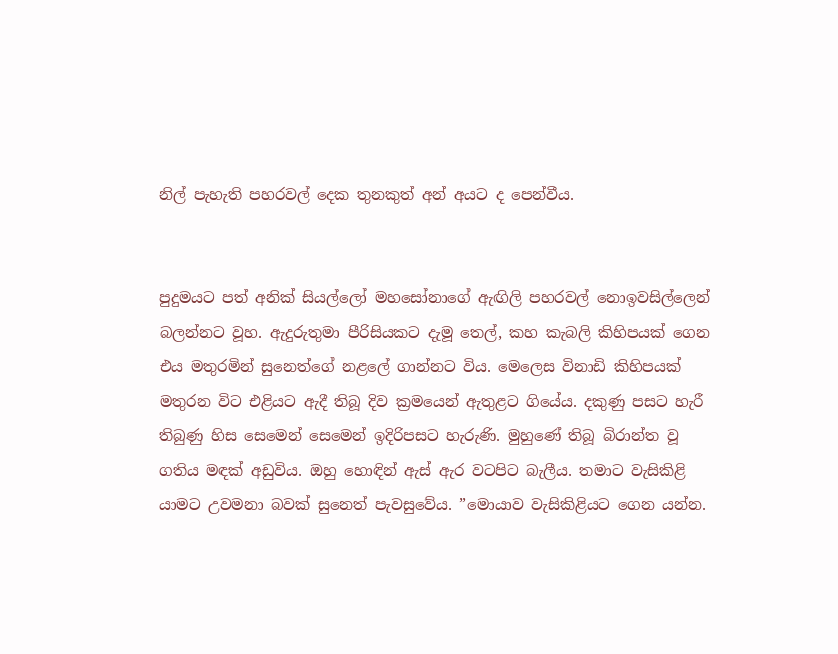නිල් පැහැති පහරවල් දෙක තුනකුත් අන් අයට ද පෙන්වීය.


පුදුමයට පත් අනික් සියල්ලෝ මහසෝනාගේ ඇඟිලි පහරවල් නොඉවසිල්ලෙන් බලන්නට වූහ. ඇදුරුතුමා පීරිසියකට දැමූ තෙල්, කහ කැබලි කිහිපයක් ගෙන එය මතුරමින් සුනෙත්ගේ නළලේ ගාන්නට විය. මෙලෙස විනාඩි කිහිපයක් මතුරන විට එළියට ඇදී තිබූ දිව ක්‍රමයෙන් ඇතුළට ගියේය. දකුණු පසට හැරී තිබුණු හිස සෙමෙන් සෙමෙන් ඉදිරිපසට හැරුණි. මුහුණේ තිබූ බිරාන්ත වූ ගතිය මඳක් අඩුවිය. ඔහු හොඳින් ඇස් ඇර වටපිට බැලීය. තමාට වැසිකිළි යාමට උවමනා බවක් සුනෙත් පැවසුවේය. ”මොයාව වැසිකිළියට ගෙන යන්න.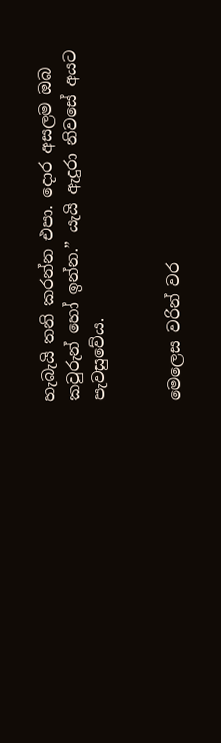හැබැයි තනි කරන්න එපා. දොර අසලම ඔබ කවුරුන් හෝ ඉන්න.” යැයි ඇදුරා නිවසේ අයට පැවසුවේය.


මෙලෙස වරින් වර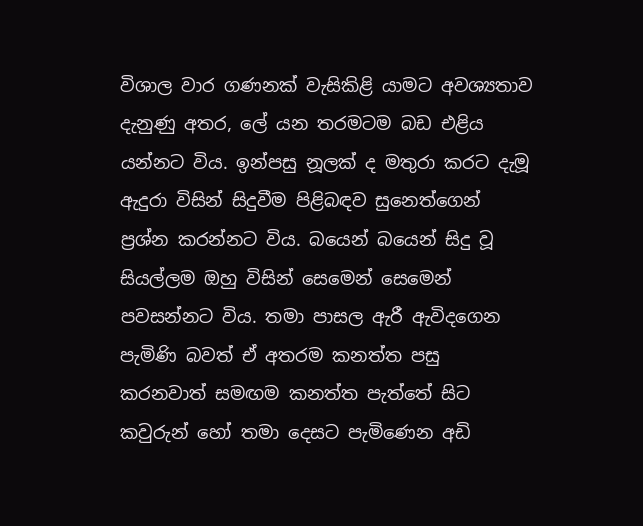විශාල වාර ගණනක් වැසිකිළි යාමට අවශ්‍යතාව දැනුණු අතර, ලේ යන තරමටම බඩ එළිය යන්නට විය. ඉන්පසු නූලක් ද මතුරා කරට දැමූ ඇදුරා විසින් සිදුවීම පිළිබඳව සුනෙත්ගෙන් ප්‍රශ්න කරන්නට විය. බයෙන් බයෙන් සිදු වූ සියල්ලම ඔහු විසින් සෙමෙන් සෙමෙන් පවසන්නට විය. තමා පාසල ඇරී ඇවිදගෙන පැමිණි බවත් ඒ අතරම කනත්ත පසු කරනවාත් සමඟම කනත්ත පැත්තේ සිට කවුරුන් හෝ තමා දෙසට පැමිණෙන අඩි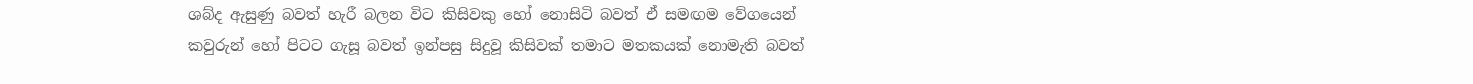ශබ්ද ඇසුණු බවත් හැරී බලන විට කිසිවකු හෝ නොසිටි බවත් ඒ සමඟම වේගයෙන් කවුරුන් හෝ පිටට ගැසූ බවත් ඉන්පසු සිදුවූ කිසිවක් තමාට මතකයක් නොමැති බවත්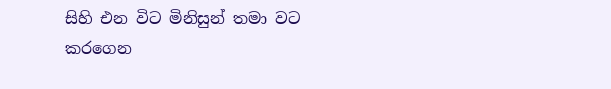සිහි එන විට මිනිසුන් තමා වට කරගෙන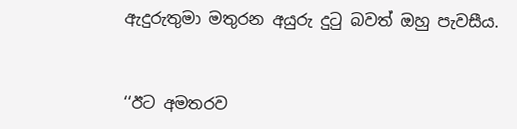ඇදුරුතුමා මතුරන අයුරු දුටු බවත් ඔහු පැවසීය.


‘‘ඊට අමතරව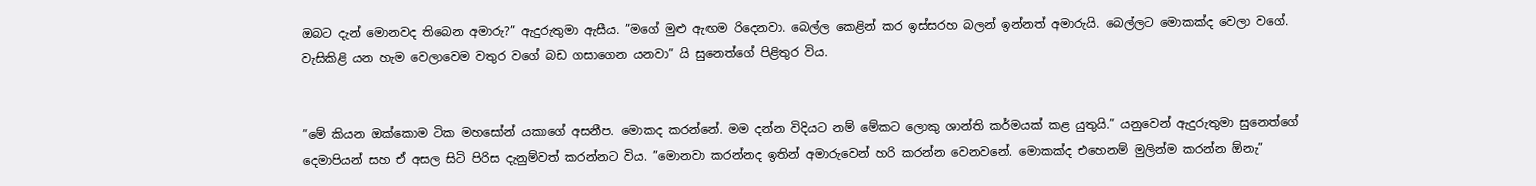ඔබට දැන් මොනවද තිබෙන අමාරු?” ඇදුරුතුමා ඇසීය. ”මගේ මුළු ඇඟම රිදෙනවා. බෙල්ල කෙළින් කර ඉස්සරහ බලන් ඉන්නත් අමාරුයි. බෙල්ලට මොකක්ද වෙලා වගේ. වැසිකිළි යන හැම වෙලාවෙම වතුර වගේ බඩ ගසාගෙන යනවා” යි සුනෙත්ගේ පිළිතුර විය.


”මේ කියන ඔක්කොම ටික මහසෝන් යකාගේ අසනීප. මොකද කරන්නේ. මම දන්න විදියට නම් මේකට ලොකු ශාන්ති කර්මයක් කළ යුතුයි.” යනුවෙන් ඇදුරුතුමා සුනෙත්ගේ දෙමාපියන් සහ ඒ අසල සිටි පිරිස දැනුම්වත් කරන්නට විය. ”මොනවා කරන්නද ඉතින් අමාරුවෙන් හරි කරන්න වෙනවනේ. මොකක්ද එහෙනම් මුලින්ම කරන්න ඕනැ”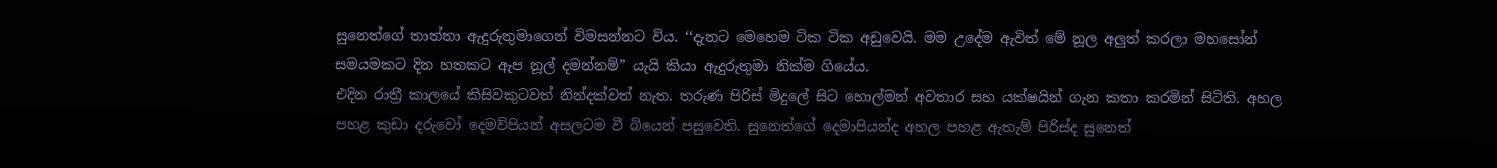සුනෙත්ගේ තාත්තා ඇදුරුතුමාගෙන් විමසන්නට විය. ‘‘දැනට මෙහෙම ටික ටික අඩුවෙයි. මම උදේම ඇවිත් මේ නූල අලුත් කරලා මහසෝන් සමයමකට දින හතකට ඇප නූල් දමන්නම්” යැයි කියා ඇදුරුතුමා නික්ම ගියේය.
එදින රාත්‍රී කාලයේ කිසිවකුටවත් නින්දක්වත් නැත. තරුණ පිරිස් මිදුලේ සිට හොල්මන් අවතාර සහ යක්ෂයින් ගැන කතා කරමින් සිටිති. අහල පහළ කුඩා දරුවෝ දෙමව්පියන් අසලටම වී බියෙන් පසුවෙති. සුනෙත්ගේ දෙමාපියන්ද අහල පහළ ඇතැම් පිරිස්ද සුනෙත්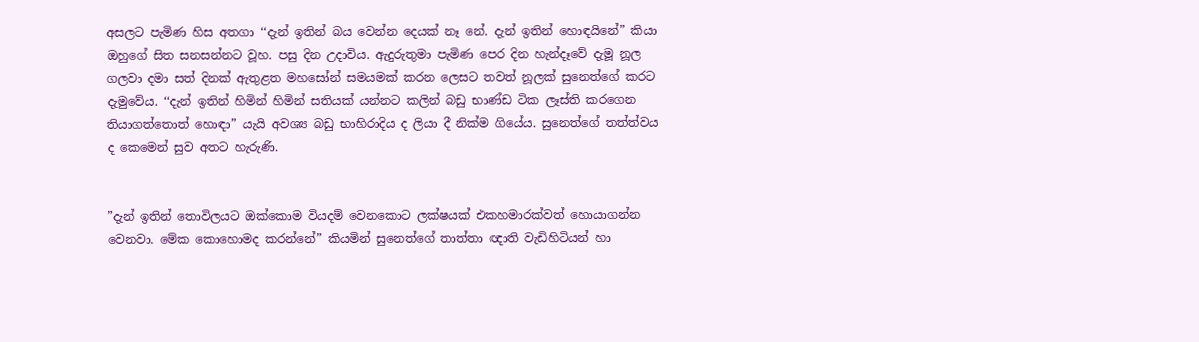අසලට පැමිණ හිස අතගා ‘‘දැන් ඉතින් බය වෙන්න දෙයක් නෑ නේ. දැන් ඉතින් හොඳයිනේ” කියා ඔහුගේ සිත සනසන්නට වූහ. පසු දින උදාවිය. ඇදුරුතුමා පැමිණ පෙර දින හැන්දෑවේ දැමූ නූල ගලවා දමා සත් දිනක් ඇතුළත මහසෝන් සමයමක් කරන ලෙසට තවත් නූලක් සුනෙත්ගේ කරට දැමුවේය. ‘‘දැන් ඉතින් හිමින් හිමින් සතියක් යන්නට කලින් බඩු භාණ්ඩ ටික ලෑස්ති කරගෙන තියාගත්තොත් හොඳා” යැයි අවශ්‍ය බඩු භාහිරාදිය ද ලියා දී නික්ම ගියේය. සුනෙත්ගේ තත්ත්වය ද කෙමෙන් සුව අතට හැරුණි.


”දැන් ඉතින් තොවිලයට ඔක්කොම වියදම් වෙනකොට ලක්ෂයක් එකහමාරක්වත් හොයාගන්න වෙනවා. මේක කොහොමද කරන්නේ” කියමින් සුනෙත්ගේ තාත්තා ඥාති වැඩිහිටියන් හා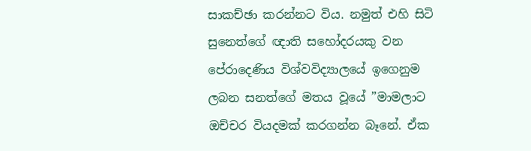සාකච්ඡා කරන්නට විය. නමුත් එහි සිටි සුනෙත්ගේ ඥාති සහෝදරයකු වන පේරාදෙණිය විශ්වවිද්‍යාලයේ ඉගෙනුම ලබන සනත්ගේ මතය වූයේ ”මාමලාට ඔච්චර වියදමක් කරගන්න බෑනේ. ඒක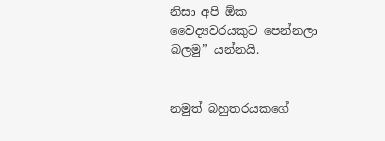නිසා අපි ඕක වෛද්‍යවරයකුට පෙන්නලා බලමු” යන්නයි.


නමුත් බහුතරයකගේ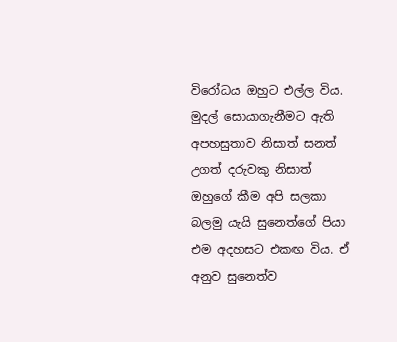විරෝධය ඔහුට එල්ල විය. මුදල් සොයාගැනීමට ඇති අපහසුතාව නිසාත් සනත් උගත් දරුවකු නිසාත් ඔහුගේ කීම අපි සලකා බලමු යැයි සුනෙත්ගේ පියා එම අදහසට එකඟ විය. ඒ අනුව සුනෙත්ව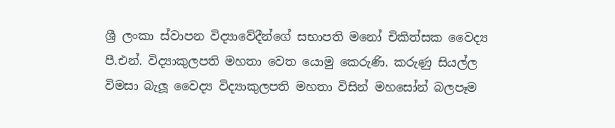ශ්‍රී ලංකා ස්වාපන විද්‍යාවේදීන්ගේ සභාපති මනෝ චිකිත්සක වෛද්‍ය පී.එන්. විද්‍යාකුලපති මහතා වෙත යොමු කෙරුණි. කරුණු සියල්ල විමසා බැලූ වෛද්‍ය විද්‍යාකුලපති මහතා විසින් මහසෝන් බලපෑම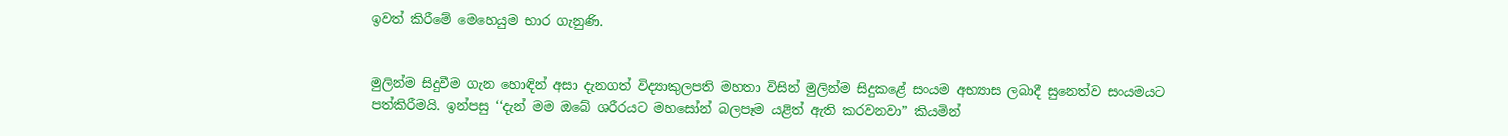ඉවත් කිරීමේ මෙහෙයුම භාර ගැනුණි.


මුලින්ම සිදුවීම ගැන හොඳින් අසා දැනගත් විද්‍යාකුලපති මහතා විසින් මුලින්ම සිදුකළේ සංයම අභ්‍යාස ලබාදී සුනෙත්ව සංයමයට පත්කිරීමයි. ඉන්පසු ‘‘දැන් මම ඔබේ ශරීරයට මහසෝන් බලපෑම යළිත් ඇති කරවනවා” කියමින්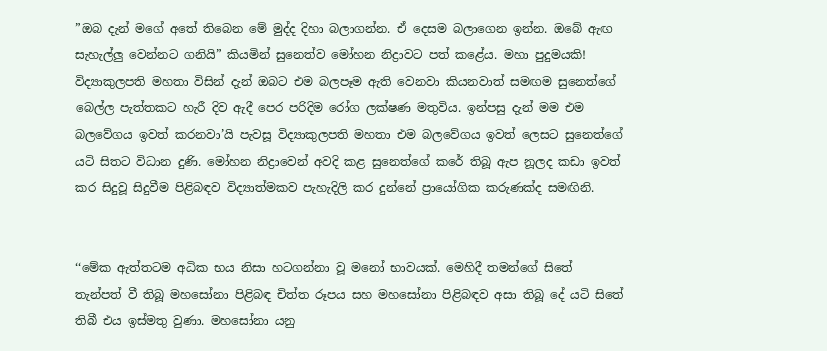”ඔබ දැන් මගේ අතේ තිබෙන මේ මුද්ද දිහා බලාගන්න. ඒ දෙසම බලාගෙන ඉන්න. ඔබේ ඇඟ සැහැල්ලු වෙන්නට ගනියි” කියමින් සුනෙත්ව මෝහන නිද්‍රාවට පත් කළේය. මහා පුදුමයකි! විද්‍යාකුලපති මහතා විසින් දැන් ඔබට එම බලපෑම ඇති වෙනවා කියනවාත් සමඟම සුනෙත්ගේ බෙල්ල පැත්තකට හැරී දිව ඇදී පෙර පරිදිම රෝග ලක්ෂණ මතුවිය. ඉන්පසු දැන් මම එම බලවේගය ඉවත් කරනවා’යි පැවසූ විද්‍යාකුලපති මහතා එම බලවේගය ඉවත් ලෙසට සුනෙත්ගේ යටි සිතට විධාන දුණි. මෝහන නිද්‍රාවෙන් අවදි කළ සුනෙත්ගේ කරේ තිබූ ඇප නූලද කඩා ඉවත් කර සිදුවූ සිදුවීම පිළිබඳව විද්‍යාත්මකව පැහැදිලි කර දුන්නේ ප්‍රායෝගික කරුණක්ද සමඟිනි.


‘‘මේක ඇත්තටම අධික භය නිසා හටගන්නා වූ මනෝ භාවයක්. මෙහිදී තමන්ගේ සිතේ තැන්පත් වී තිබූ මහසෝනා පිළිබඳ චිත්ත රූපය සහ මහසෝනා පිළිබඳව අසා තිබූ දේ යටි සිතේ තිබී එය ඉස්මතු වුණා. මහසෝනා යනු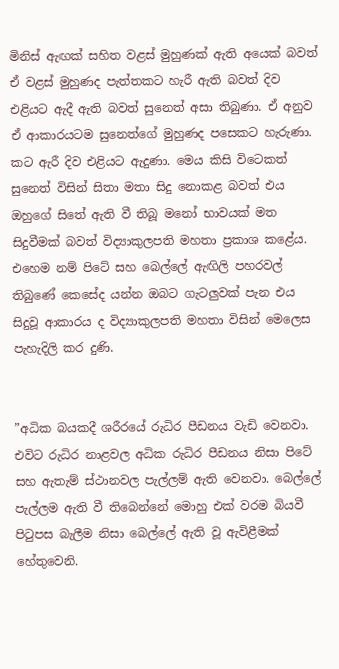මිනිස් ඇඟක් සහිත වළස් මුහුණක් ඇති අයෙක් බවත් ඒ වළස් මුහුණද පැත්තකට හැරී ඇති බවත් දිව එළියට ඇදී ඇති බවත් සුනෙත් අසා තිබුණා. ඒ අනුව ඒ ආකාරයටම සුනෙත්ගේ මුහුණද පසෙකට හැරුණා. කට ඇරී දිව එළියට ඇදුණා. මෙය කිසි විටෙකත් සුනෙත් විසින් සිතා මතා සිදු නොකළ බවත් එය ඔහුගේ සිතේ ඇති වී තිබූ මනෝ භාවයක් මත සිදුවීමක් බවත් විද්‍යාකුලපති මහතා ප්‍රකාශ කළේය. එහෙම නම් පිටේ සහ බෙල්ලේ ඇඟිලි පහරවල් තිබුණේ කෙසේද යන්න ඔබට ගැටලුවක් පැන එය සිදුවූ ආකාරය ද විද්‍යාකුලපති මහතා විසින් මෙලෙස පැහැදිලි කර දුණි.


”අධික බයකදී ශරීරයේ රුධිර පීඩනය වැඩි වෙනවා. එවිට රුධිර නාළවල අධික රුධිර පීඩනය නිසා පිටේ සහ ඇතැම් ස්ථානවල පැල්ලම් ඇති වෙනවා. බෙල්ලේ පැල්ලම ඇති වී තිබෙන්නේ මොහු එක් වරම බියවී පිටුපස බැලීම නිසා බෙල්ලේ ඇති වූ ඇවිළීමක් හේතුවෙනි.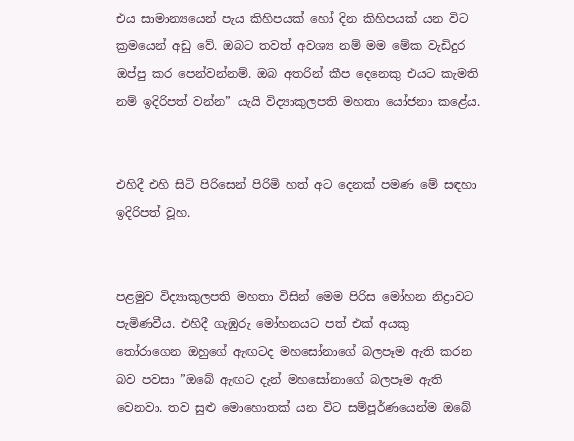එය සාමාන්‍යයෙන් පැය කිහිපයක් හෝ දින කිහිපයක් යන විට ක්‍රමයෙන් අඩු වේ. ඔබට තවත් අවශ්‍ය නම් මම මේක වැඩිදුර ඔප්පු කර පෙන්වන්නම්. ඔබ අතරින් කීප දෙනෙකු එයට කැමති නම් ඉදිරිපත් වන්න” යැයි විද්‍යාකුලපති මහතා යෝජනා කළේය.


එහිදී එහි සිටි පිරිසෙන් පිරිමි හත් අට දෙනක් පමණ මේ සඳහා ඉදිරිපත් වූහ.


පළමුව විද්‍යාකුලපති මහතා විසින් මෙම පිරිස මෝහන නිද්‍රාවට පැමිණවීය. එහිදී ගැඹුරු මෝහනයට පත් එක් අයකු තෝරාගෙන ඔහුගේ ඇඟටද මහසෝනාගේ බලපෑම ඇති කරන බව පවසා ”ඔබේ ඇඟට දැන් මහසෝනාගේ බලපෑම ඇති වෙනවා. තව සුළු මොහොතක් යන විට සම්පූර්ණයෙන්ම ඔබේ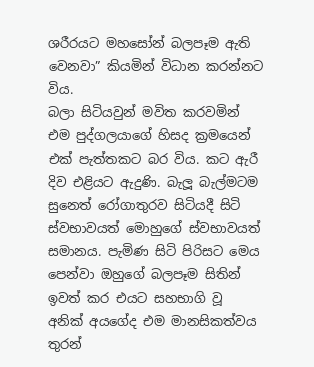ශරීරයට මහසෝන් බලපෑම ඇති වෙනවා” කියමින් විධාන කරන්නට විය.
බලා සිටියවුන් මවිත කරවමින් එම පුද්ගලයාගේ හිසද ක්‍රමයෙන් එක් පැත්තකට බර විය. කට ඇරී දිව එළියට ඇදුණි. බැලූ බැල්මටම සුනෙත් රෝගාතුරව සිටියදී සිටි ස්වභාවයත් මොහුගේ ස්වභාවයත් සමානය. පැමිණ සිටි පිරිසට මෙය පෙන්වා ඔහුගේ බලපෑම සිතින් ඉවත් කර එයට සහභාගි වූ අනික් අයගේද එම මානසිකත්වය තුරන්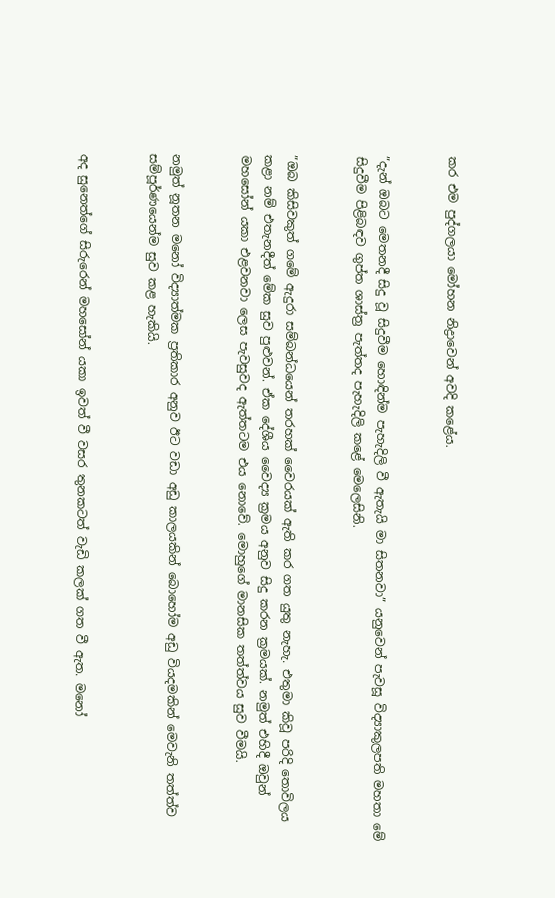කර එම පුද්ගලයා මෝහන නිද්‍රාවෙන් අවදි කළේය.


”දැන් ඔබට මෙතනදී සිදු වූ සිදුවීම හොඳින්ම පැහැදිලි වී ඇතැයි මා සිතනවා” යනුවෙන් පැවසූ විද්‍යාකුලපති මහතා මේ සිදුවීම පිළිබඳව ගුප්ත ශාස්ත්‍ර පැත්තද පැහැදිලි කළේ මෙලෙසිනි.


”ඔබ කිසිවකුත් ගමේ ඇදුරා සම්බන්ධයෙන් තරහක් වෛරයක් ඇති කර ගත යුතු නැහැ. එතුමා කිවූ පරිදි තොවිලය කළා නම් එතැනදීත් මේක සුව පුළුවන්. ඒක දේශීය වෛද්‍ය ක්‍රමය අනුව සිදු කරන ක්‍රමයක්. නමුත් එහිදී ඔවුන් මහසෝන් යකා එළවනවා ලෙස පැවසුවද ඇත්තටම එය නොවේ. මොහුගේ මානසික තත්ත්වය සුව වීමයි.


නමුත් නූතන මනෝ විද්‍යාත්මක ප්‍රතිකාර අනුව ඊට වඩා අඩු කාලයකින් බොහෝම අඩු වියදමකින් මෙවැනි තත්ත්ව සම්පූර්ණයෙන්ම සුව කළ හැකියි.


අද සුනෙත්ගේ සිරුරෙන් මහසෝන් යකා ඉවත් වී වසර තුනකටත් වැඩි කලක් ගත වී ඇත. මනෝ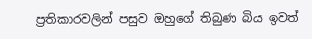ප්‍රතිකාරවලින් පසුව ඔහුගේ තිබුණ බිය ඉවත්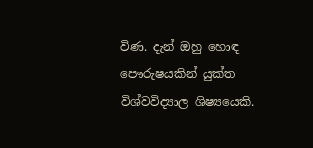විණ. දැන් ඔහු හොඳ පෞරුෂයකින් යුක්ත විශ්වවිද්‍යාල ශිෂ්‍යයෙකි.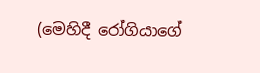(මෙහිදී රෝගියාගේ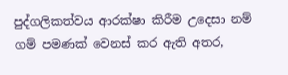පුද්ගලිකත්වය ආරක්ෂා කිරීම උදෙසා නම් ගම් පමණක් වෙනස් කර ඇති අතර,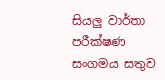සියලු වාර්තා පරීක්ෂණ සංගමය සතුව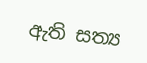ඇති සත්‍ය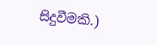සිදුවීමකි.)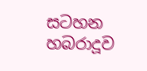සටහන
හබරාදූව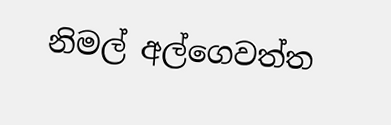නිමල් අල්ගෙවත්ත